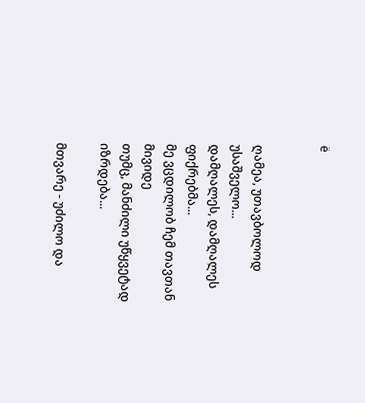ё


ღამეა, უთავბოლოდ უსაშველო...
დამღალეს, დამღალეს ფიქრებმა...
მე ვცდილობ ჩემ თავთან მივიდე
თუმც, მანძილი უწყვეტად იზრდება...

მთვარე - უძილო და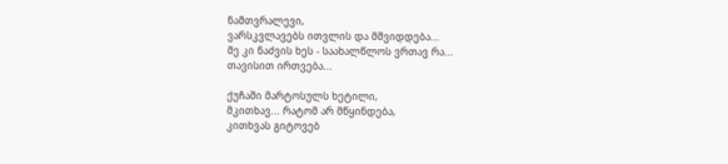ნამთვრალევი,
ვარსკვლავებს ითვლის და მშვიდდება...
მე კი ნაძვის ხეს - საახალწლოს ვრთავ რა...
თავისით ირთვება...

ქუჩაში მარტოსულს ხეტილი,
მკითხავ... რატომ არ მწყინდება,
კითხვას გიტოვებ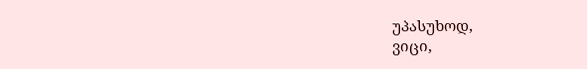უპასუხოდ,
ვიცი,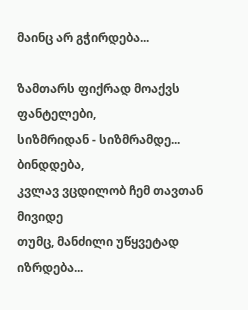მაინც არ გჭირდება...

ზამთარს ფიქრად მოაქვს ფანტელები,
სიზმრიდან - სიზმრამდე... ბინდდება,
კვლავ ვცდილობ ჩემ თავთან მივიდე
თუმც, მანძილი უწყვეტად იზრდება...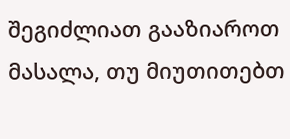შეგიძლიათ გააზიაროთ მასალა, თუ მიუთითებთ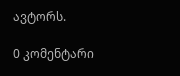ავტორს.

0 კომენტარი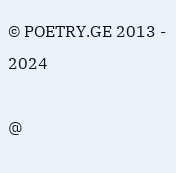© POETRY.GE 2013 - 2024

@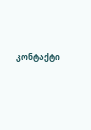კონტაქტი